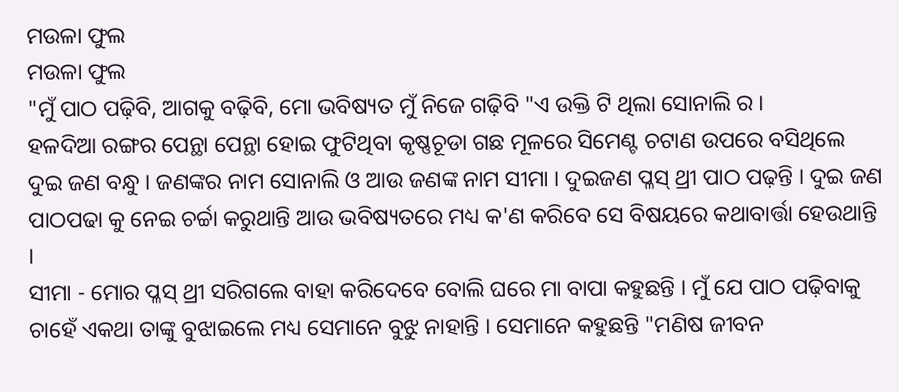ମଉଳା ଫୁଲ
ମଉଳା ଫୁଲ
"ମୁଁ ପାଠ ପଢ଼ିବି, ଆଗକୁ ବଢ଼ିବି, ମୋ ଭବିଷ୍ୟତ ମୁଁ ନିଜେ ଗଢ଼ିବି "ଏ ଉକ୍ତି ଟି ଥିଲା ସୋନାଲି ର ।
ହଳଦିଆ ରଙ୍ଗର ପେନ୍ଥା ପେନ୍ଥା ହୋଇ ଫୁଟିଥିବା କୃଷ୍ଣଚୂଡା ଗଛ ମୂଳରେ ସିମେଣ୍ଟ ଚଟାଣ ଉପରେ ବସିଥିଲେ ଦୁଇ ଜଣ ବନ୍ଧୁ । ଜଣଙ୍କର ନାମ ସୋନାଲି ଓ ଆଉ ଜଣଙ୍କ ନାମ ସୀମା । ଦୁଇଜଣ ପ୍ଳସ୍ ଥ୍ରୀ ପାଠ ପଢ଼ନ୍ତି । ଦୁଇ ଜଣ ପାଠପଢା କୁ ନେଇ ଚର୍ଚ୍ଚା କରୁଥାନ୍ତି ଆଉ ଭବିଷ୍ୟତରେ ମଧ୍ୟ କ'ଣ କରିବେ ସେ ବିଷୟରେ କଥାବାର୍ତ୍ତା ହେଉଥାନ୍ତି ।
ସୀମା - ମୋର ପ୍ଳସ୍ ଥ୍ରୀ ସରିଗଲେ ବାହା କରିଦେବେ ବୋଲି ଘରେ ମା ବାପା କହୁଛନ୍ତି । ମୁଁ ଯେ ପାଠ ପଢ଼ିବାକୁ ଚାହେଁ ଏକଥା ତାଙ୍କୁ ବୁଝାଇଲେ ମଧ୍ୟ ସେମାନେ ବୁଝୁ ନାହାନ୍ତି । ସେମାନେ କହୁଛନ୍ତି "ମଣିଷ ଜୀବନ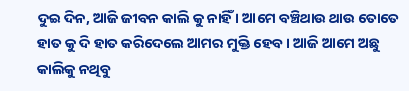ଦୁଇ ଦିନ, ଆଜି ଜୀବନ କାଲି କୁ ନାହିଁ । ଆମେ ବଞ୍ଚିଥାଉ ଥାଉ ତୋତେ ହାତ କୁ ଦି ହାତ କରିଦେଲେ ଆମର ମୁକ୍ତି ହେବ । ଆଜି ଆମେ ଅଛୁ କାଲିକୁ ନଥିବୁ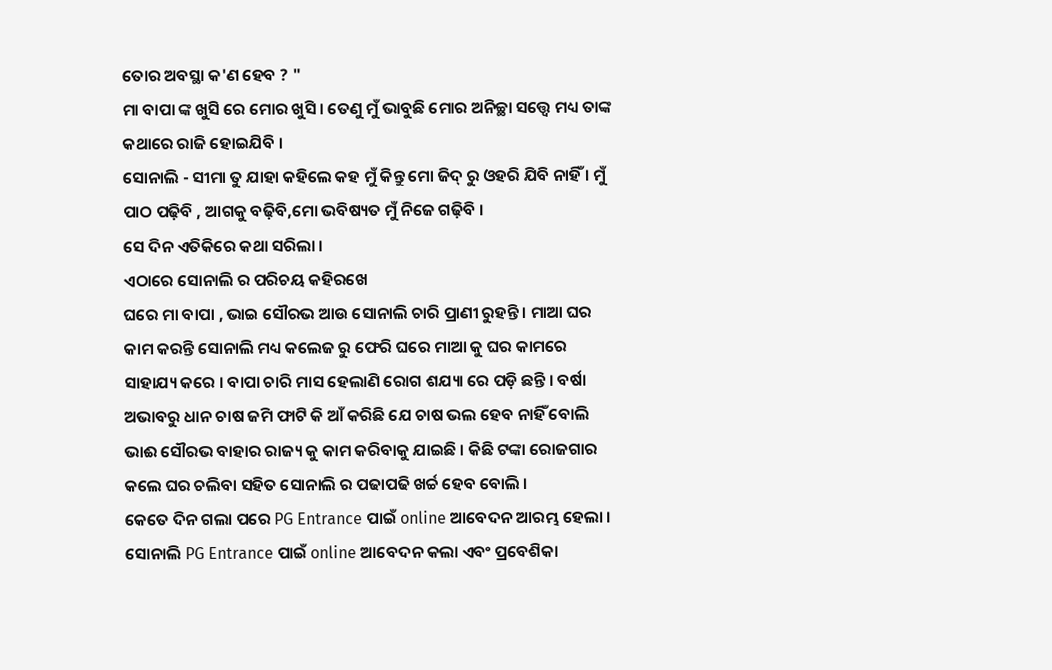ତୋର ଅବସ୍ଥା କ'ଣ ହେବ ? "
ମା ବାପା ଙ୍କ ଖୁସି ରେ ମୋର ଖୁସି । ତେଣୁ ମୁଁ ଭାବୁଛି ମୋର ଅନିଚ୍ଛା ସତ୍ତ୍ଵେ ମଧ୍ୟ ତାଙ୍କ କଥାରେ ରାଜି ହୋଇଯିବି ।
ସୋନାଲି - ସୀମା ତୁ ଯାହା କହିଲେ କହ ମୁଁ କିନ୍ତୁ ମୋ ଜିଦ୍ ରୁ ଓହରି ଯିବି ନାହିଁ । ମୁଁ ପାଠ ପଢ଼ିବି , ଆଗକୁ ବଢ଼ିବି,ମୋ ଭବିଷ୍ୟତ ମୁଁ ନିଜେ ଗଢ଼ିବି ।
ସେ ଦିନ ଏତିକିରେ କଥା ସରିଲା ।
ଏଠାରେ ସୋନାଲି ର ପରିଚୟ କହିରଖେ
ଘରେ ମା ବାପା , ଭାଇ ସୌରଭ ଆଉ ସୋନାଲି ଚାରି ପ୍ରାଣୀ ରୁହନ୍ତି । ମାଆ ଘର କାମ କରନ୍ତି ସୋନାଲି ମଧ୍ୟ କଲେଜ ରୁ ଫେରି ଘରେ ମାଆ କୁ ଘର କାମରେ ସାହାଯ୍ୟ କରେ । ବାପା ଚାରି ମାସ ହେଲାଣି ରୋଗ ଶଯ୍ୟା ରେ ପଡ଼ି ଛନ୍ତି । ବର୍ଷା ଅଭାବରୁ ଧାନ ଚାଷ ଜମି ଫାଟି କି ଆଁ କରିଛି ଯେ ଚାଷ ଭଲ ହେବ ନାହିଁ ବୋଲି ଭାଈ ସୌରଭ ବାହାର ରାଜ୍ୟ କୁ କାମ କରିବାକୁ ଯାଇଛି । କିଛି ଟଙ୍କା ରୋଜଗାର କଲେ ଘର ଚଲିବା ସହିତ ସୋନାଲି ର ପଢାପଢି ଖର୍ଚ୍ଚ ହେବ ବୋଲି ।
କେତେ ଦିନ ଗଲା ପରେ PG Entrance ପାଇଁ online ଆବେଦନ ଆରମ୍ଭ ହେଲା । ସୋନାଲି PG Entrance ପାଇଁ online ଆବେଦନ କଲା ଏବଂ ପ୍ରବେଶିକା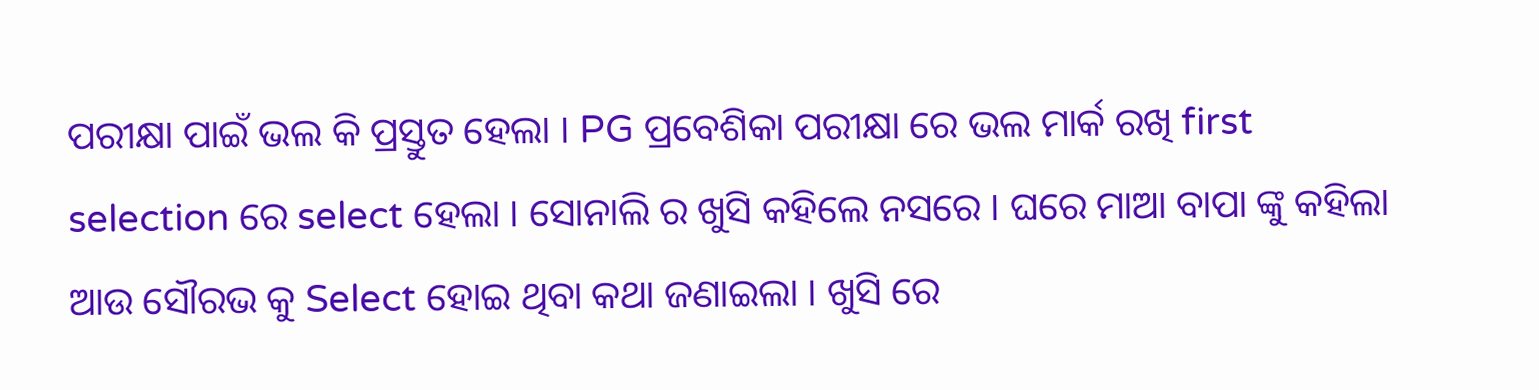ପରୀକ୍ଷା ପାଇଁ ଭଲ କି ପ୍ରସ୍ତୁତ ହେଲା । PG ପ୍ରବେଶିକା ପରୀକ୍ଷା ରେ ଭଲ ମାର୍କ ରଖି first selection ରେ select ହେଲା । ସୋନାଲି ର ଖୁସି କହିଲେ ନସରେ । ଘରେ ମାଆ ବାପା ଙ୍କୁ କହିଲା ଆଉ ସୌରଭ କୁ Select ହୋଇ ଥିବା କଥା ଜଣାଇଲା । ଖୁସି ରେ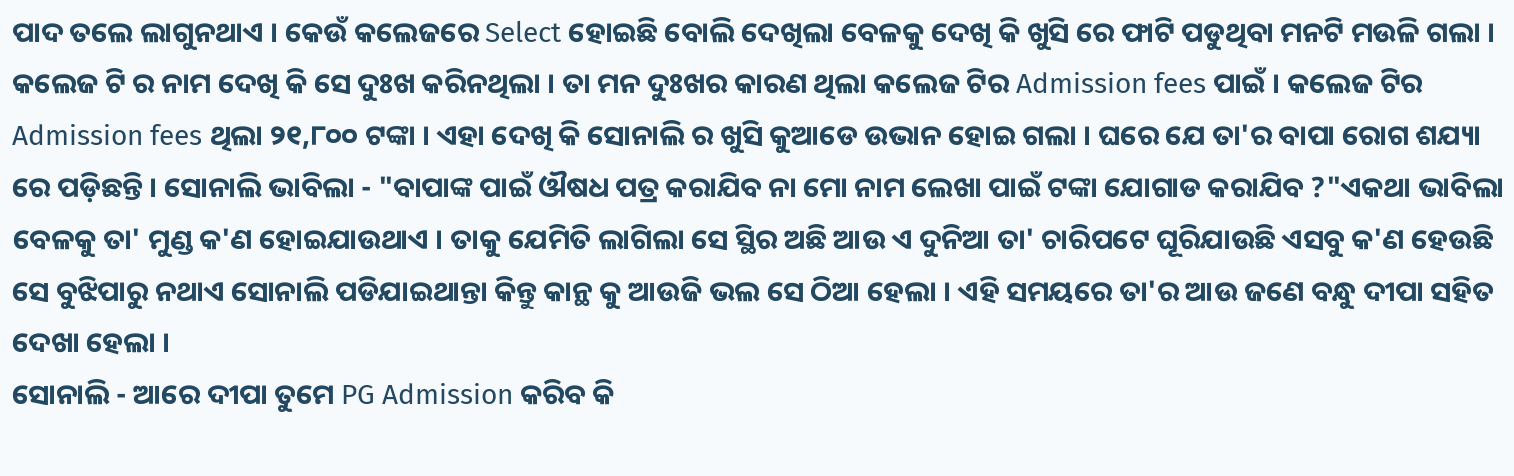ପାଦ ତଲେ ଲାଗୁନଥାଏ । କେଉଁ କଲେଜରେ Select ହୋଇଛି ବୋଲି ଦେଖିଲା ବେଳକୁ ଦେଖି କି ଖୁସି ରେ ଫାଟି ପଡୁଥିବା ମନଟି ମଉଳି ଗଲା । କଲେଜ ଟି ର ନାମ ଦେଖି କି ସେ ଦୁଃଖ କରିନଥିଲା । ତା ମନ ଦୁଃଖର କାରଣ ଥିଲା କଲେଜ ଟିର Admission fees ପାଇଁ । କଲେଜ ଟିର Admission fees ଥିଲା ୨୧,୮୦୦ ଟଙ୍କା । ଏହା ଦେଖି କି ସୋନାଲି ର ଖୁସି କୁଆଡେ ଉଭାନ ହୋଇ ଗଲା । ଘରେ ଯେ ତା'ର ବାପା ରୋଗ ଶଯ୍ୟା ରେ ପଡ଼ିଛନ୍ତି । ସୋନାଲି ଭାବିଲା - "ବାପାଙ୍କ ପାଇଁ ଔଷଧ ପତ୍ର କରାଯିବ ନା ମୋ ନାମ ଲେଖା ପାଇଁ ଟଙ୍କା ଯୋଗାଡ କରାଯିବ ?"ଏକଥା ଭାବିଲା ବେଳକୁ ତା' ମୁଣ୍ଡ କ'ଣ ହୋଇଯାଉଥାଏ । ତାକୁ ଯେମିତି ଲାଗିଲା ସେ ସ୍ଥିର ଅଛି ଆଉ ଏ ଦୁନିଆ ତା' ଚାରିପଟେ ଘୂରିଯାଉଛି ଏସବୁ କ'ଣ ହେଉଛି ସେ ବୁଝିପାରୁ ନଥାଏ ସୋନାଲି ପଡିଯାଇଥାନ୍ତା କିନ୍ତୁ କାନ୍ଥ କୁ ଆଉଜି ଭଲ ସେ ଠିଆ ହେଲା । ଏହି ସମୟରେ ତା'ର ଆଉ ଜଣେ ବନ୍ଧୁ ଦୀପା ସହିତ ଦେଖା ହେଲା ।
ସୋନାଲି - ଆରେ ଦୀପା ତୁମେ PG Admission କରିବ କି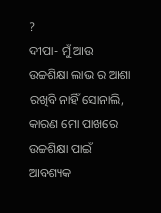?
ଦୀପା- ମୁଁ ଆଉ ଉଚ୍ଚଶିକ୍ଷା ଲାଭ ର ଆଶା ରଖିବି ନାହିଁ ସୋନାଲି, କାରଣ ମୋ ପାଖରେ ଉଚ୍ଚଶିକ୍ଷା ପାଇଁ ଆବଶ୍ୟକ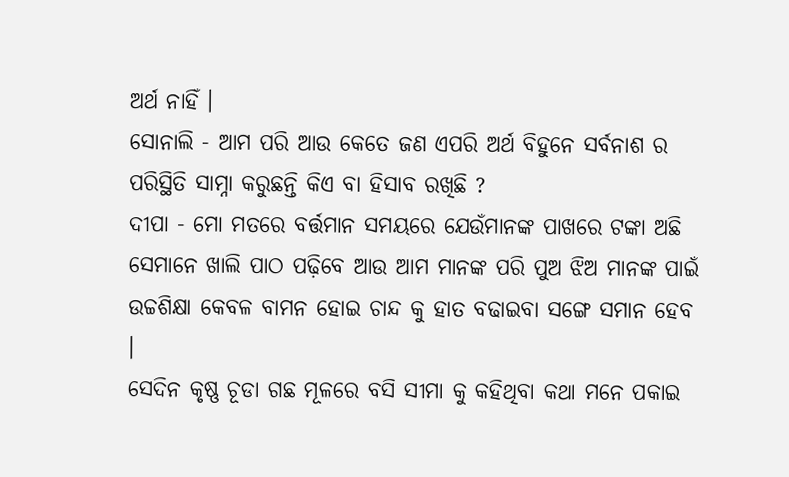ଅର୍ଥ ନାହିଁ ।
ସୋନାଲି - ଆମ ପରି ଆଉ କେତେ ଜଣ ଏପରି ଅର୍ଥ ବିହୁନେ ସର୍ବନାଶ ର ପରିସ୍ଥିତି ସାମ୍ନା କରୁଛନ୍ତି କିଏ ବା ହିସାବ ରଖିଛି ?
ଦୀପା - ମୋ ମତରେ ବର୍ତ୍ତମାନ ସମୟରେ ଯେଉଁମାନଙ୍କ ପାଖରେ ଟଙ୍କା ଅଛି ସେମାନେ ଖାଲି ପାଠ ପଢ଼ିବେ ଆଉ ଆମ ମାନଙ୍କ ପରି ପୁଅ ଝିଅ ମାନଙ୍କ ପାଇଁ ଉଚ୍ଚଶିକ୍ଷା କେବଳ ବାମନ ହୋଇ ଚାନ୍ଦ କୁ ହାତ ବଢାଇବା ସଙ୍ଗେ ସମାନ ହେବ ।
ସେଦିନ କୃଷ୍ଣ ଚୂଡା ଗଛ ମୂଳରେ ବସି ସୀମା କୁ କହିଥିବା କଥା ମନେ ପକାଇ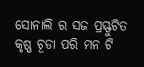ସୋନାଲି ର ସଜ ପ୍ରସ୍ଫୁଟିତ କୃଷ୍ଣ ଚୂଡା ପରି ମନ ଟି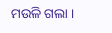ମଉଳି ଗଲା ।